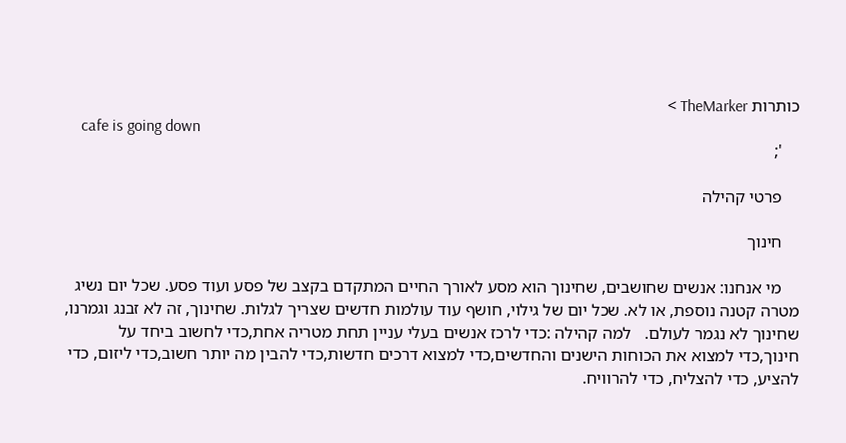כותרות TheMarker >
    cafe is going down
    ';

    פרטי קהילה

    חינוך

    מי אנחנו: אנשים שחושבים, שחינוך הוא מסע לאורך החיים המתקדם בקצב של פסע ועוד פסע. שכל יום נשיג מטרה קטנה נוספת, או לא. שכל יום של גילוי, חושף עוד עולמות חדשים שצריך לגלות. שחינוך, זה לא זבנג וגמרנו, שחינוך לא נגמר לעולם.   למה קהילה :כדי לרכז אנשים בעלי עניין תחת מטריה אחת,כדי לחשוב ביחד על חינוך,כדי למצוא את הכוחות הישנים והחדשים,כדי למצוא דרכים חדשות,כדי להבין מה יותר חשוב,כדי ליזום, כדי להציע, כדי להצליח, כדי להרוויח.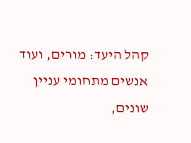קהל היעד: מורים, ועוד אנשים מתחומי עניין שונים,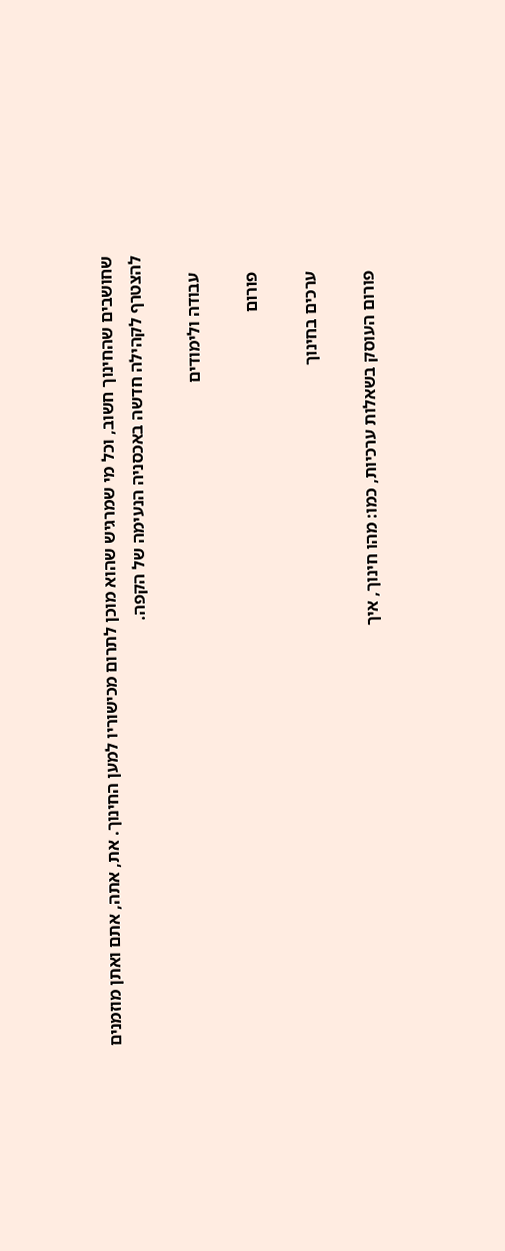שחושבים שהחינוך חשוב, וכל מי שמרגיש שהוא מוכן לתרום מכישוריו למען החינוך. את, אתה, אתם ואתן מוזמנים להצטרף לקהילה חדשה באכסניה הנעימה של הקפה.

    עבודה ולימודים

    פורום

    ערכים בחינוך

    פורום העוסק בשאלות ערכיות, כמו: מהו חינוך, איך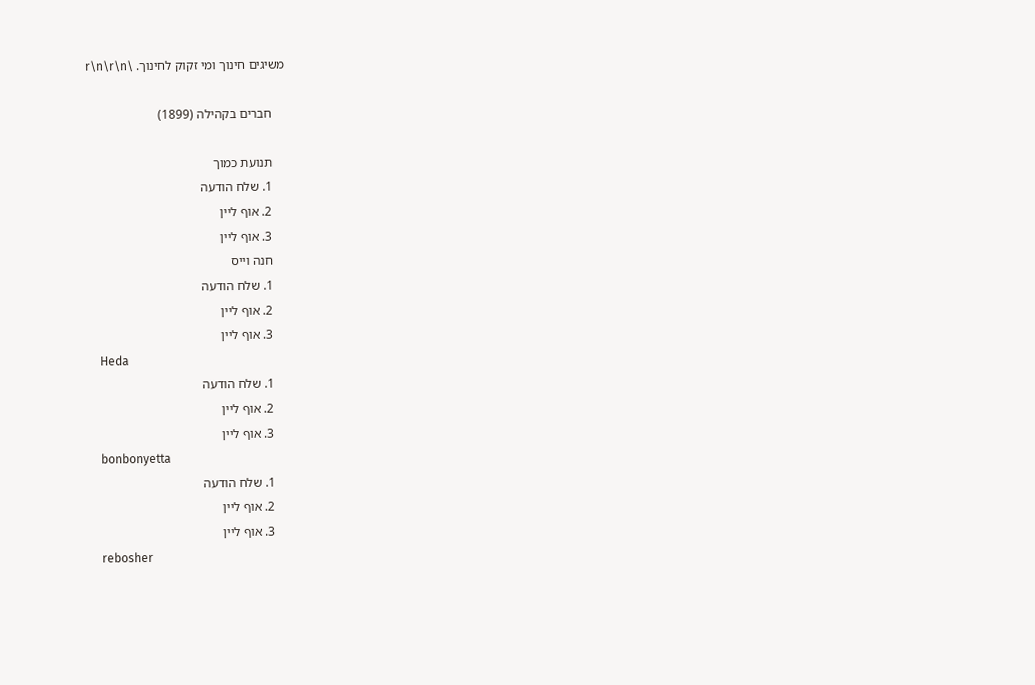משיגים חינוך ומי זקוק לחינוך. \r\n\r\n

    חברים בקהילה (1899)

    תנועת כמוך
    1. שלח הודעה
    2. אוף ליין
    3. אוף ליין
    חנה וייס
    1. שלח הודעה
    2. אוף ליין
    3. אוף ליין
    Heda
    1. שלח הודעה
    2. אוף ליין
    3. אוף ליין
    bonbonyetta
    1. שלח הודעה
    2. אוף ליין
    3. אוף ליין
    rebosher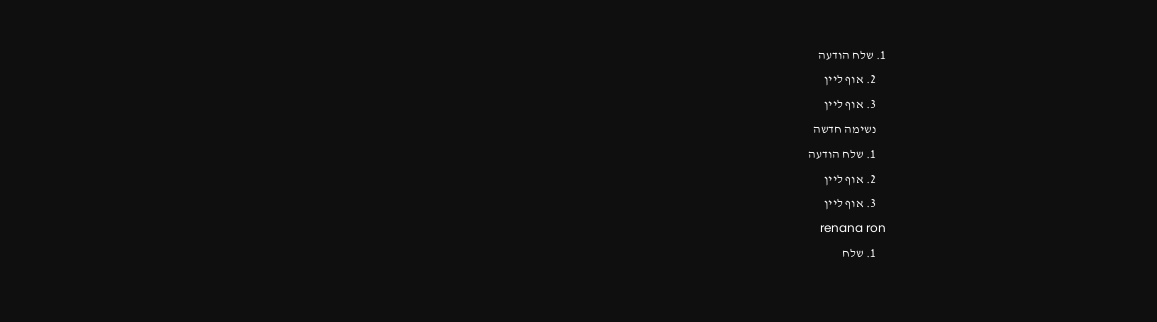1. שלח הודעה
    2. אוף ליין
    3. אוף ליין
    נשימה חדשה
    1. שלח הודעה
    2. אוף ליין
    3. אוף ליין
    renana ron
    1. שלח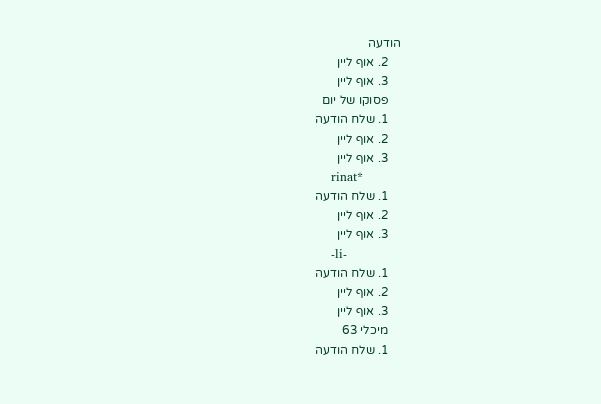הודעה
    2. אוף ליין
    3. אוף ליין
    פסוקו של יום
    1. שלח הודעה
    2. אוף ליין
    3. אוף ליין
    rinat*
    1. שלח הודעה
    2. אוף ליין
    3. אוף ליין
    -li-
    1. שלח הודעה
    2. אוף ליין
    3. אוף ליין
    מיכלי 63
    1. שלח הודעה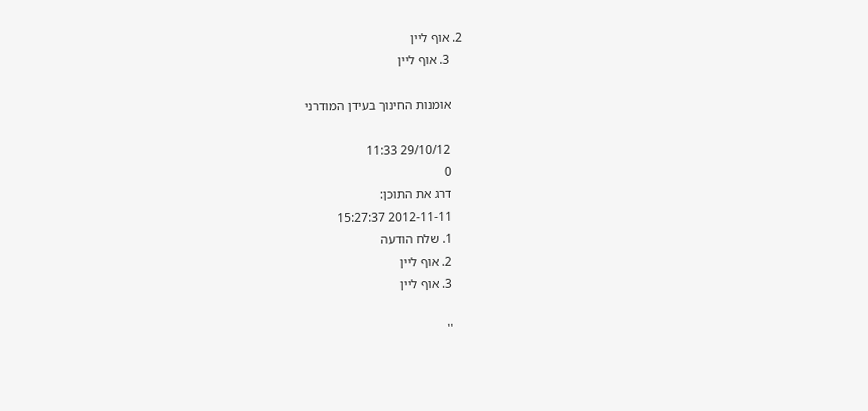2. אוף ליין
    3. אוף ליין

    אומנות החינוך בעידן המודרני

    29/10/12 11:33
    0
    דרג את התוכן:
    2012-11-11 15:27:37
    1. שלח הודעה
    2. אוף ליין
    3. אוף ליין

    ''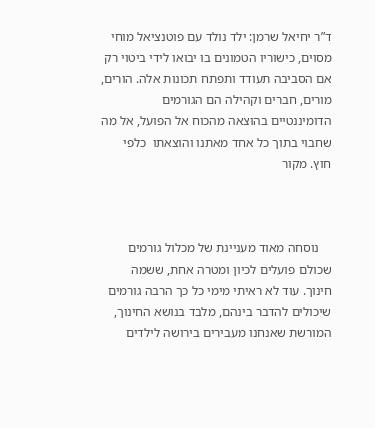ד”ר יחיאל שרמן: ילד נולד עם פוטנציאל מוחי מסוים, כישוריו הטמונים בו יבואו לידי ביטוי רק אם הסביבה תעודד ותפתח תכונות אלה. הורים, מורים, חברים וקהילה הם הגורמים הדומיננטיים בהוצאה מהכוח אל הפועל, אל מה שחבוי בתוך כל אחד מאתנו והוצאתו  כלפי חוץ. מקור



    נוסחה מאוד מעניינת של מכלול גורמים שכולם פועלים לכיון ומטרה אחת, ששמה חינוך. עוד לא ראיתי מימי כל כך הרבה גורמים שיכולים להדבר בינהם, מלבד בנושא החינוך, המורשת שאנחנו מעבירים בירושה לילדים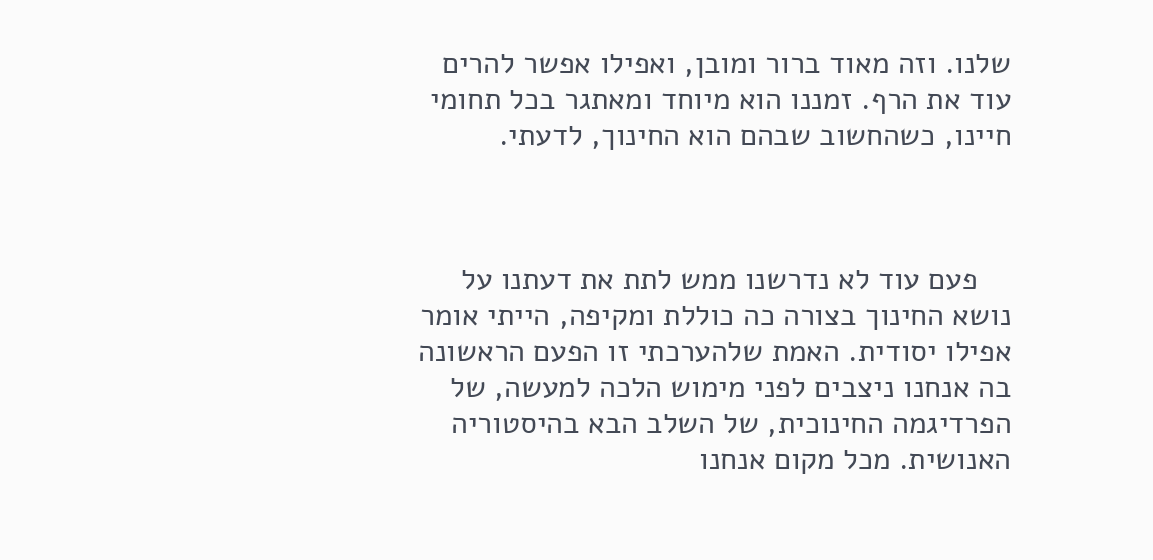שלנו. וזה מאוד ברור ומובן, ואפילו אפשר להרים עוד את הרף. זמננו הוא מיוחד ומאתגר בכל תחומי חיינו, כשהחשוב שבהם הוא החינוך, לדעתי.



    פעם עוד לא נדרשנו ממש לתת את דעתנו על נושא החינוך בצורה כה כוללת ומקיפה, הייתי אומר אפילו יסודית. האמת שלהערכתי זו הפעם הראשונה בה אנחנו ניצבים לפני מימוש הלכה למעשה, של הפרדיגמה החינוכית, של השלב הבא בהיסטוריה האנושית. מכל מקום אנחנו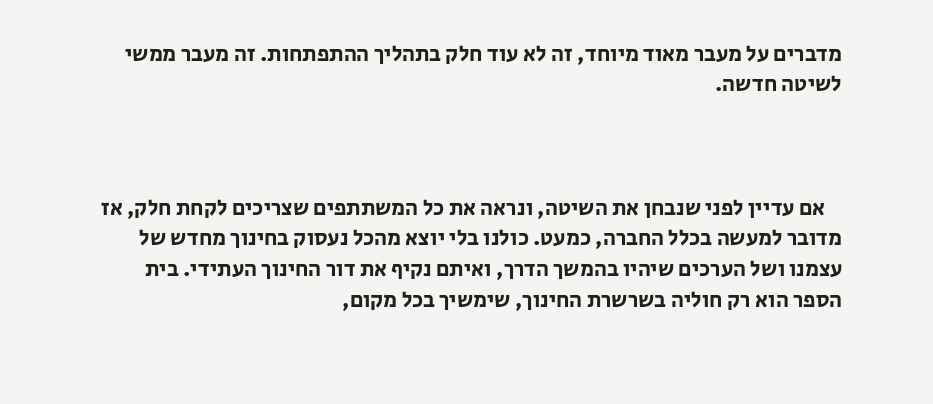מדברים על מעבר מאוד מיוחד, זה לא עוד חלק בתהליך ההתפתחות. זה מעבר ממשי לשיטה חדשה.



    אם עדיין לפני שנבחן את השיטה, ונראה את כל המשתתפים שצריכים לקחת חלק, אז מדובר למעשה בכלל החברה, כמעט. כולנו בלי יוצא מהכל נעסוק בחינוך מחדש של עצמנו ושל הערכים שיהיו בהמשך הדרך, ואיתם נקיף את דור החינוך העתידי. בית הספר הוא רק חוליה בשרשרת החינוך, שימשיך בכל מקום,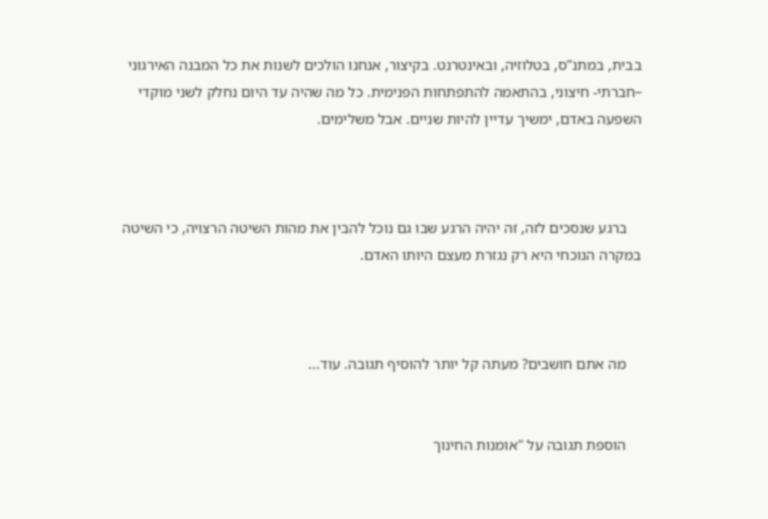בבית, במתנ”ס, בטלוזיה, ובאינטרנט. בקיצור, אנחנו הולכים לשנות את כל המבנה האירגוני –חברתי- חיצוני, בהתאמה להתפתחות הפנימית. כל מה שהיה עד היום נחלק לשני מוקדי השפעה באדם, ימשיך עדיין להיות שניים. אבל משלימים.



    ברגע שנסכים לזה, זה יהיה הרגע שבו גם נוכל להבין את מהות השיטה הרצויה, כי השיטה במקרה הנוכחי היא רק נגזרת מעצם היותו האדם.



    מה אתם חושבים? מעתה קל יותר להוסיף תגובה. עוד...


    הוספת תגובה על "אומנות החינוך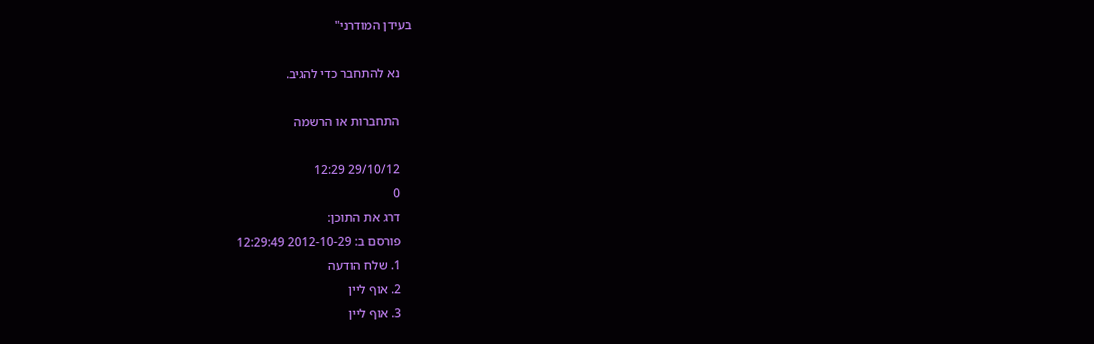בעידן המודרני"

    נא להתחבר כדי להגיב.

    התחברות או הרשמה

    29/10/12 12:29
    0
    דרג את התוכן:
    פורסם ב: 2012-10-29 12:29:49
    1. שלח הודעה
    2. אוף ליין
    3. אוף ליין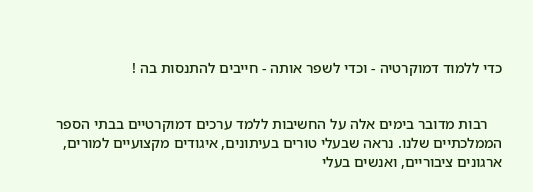כדי ללמוד דמוקרטיה - וכדי לשפר אותה - חייבים להתנסות בה !


    רבות מדובר בימים אלה על החשיבות ללמד ערכים דמוקרטיים בבתי הספר הממלכתיים שלנו. נראה שבעלי טורים בעיתונים, איגודים מקצועיים למורים, ארגונים ציבוריים, ואנשים בעלי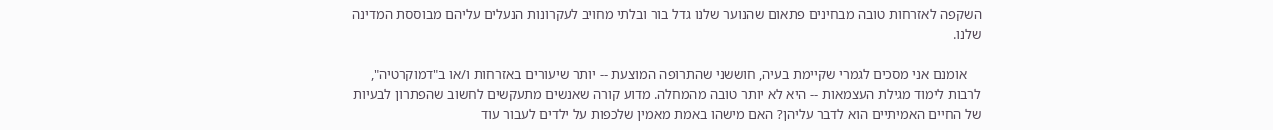השקפה לאזרחות טובה מבחינים פתאום שהנוער שלנו גדל בור ובלתי מחויב לעקרונות הנעלים עליהם מבוססת המדינה שלנו.

    אומנם אני מסכים לגמרי שקיימת בעיה, חוששני שהתרופה המוצעת -- יותר שיעורים באזרחות ו/או ב"דמוקרטיה", לרבות לימוד מגילת העצמאות -- היא לא יותר טובה מהמחלה. מדוע קורה שאנשים מתעקשים לחשוב שהפתרון לבעיות של החיים האמיתיים הוא לדבר עליהן? האם מישהו באמת מאמין שלכפות על ילדים לעבור עוד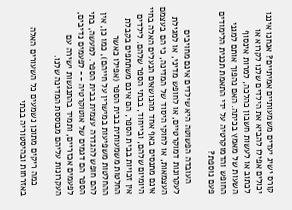קורס ישיג יעדים משמעותיים אמיתיים? אנחנו איננו יכולים אפילו להביא את הילדים שלנו לקרוא או לכתוב או לעשות חשבון כהלכה, למרות אינסוף השעות של מאמץ בכיתה. האם נהפוך אותם למגני החופש והדמוקרטיה על ידי התאמת תכנית הלימודים פעם נוספת?

    העובדה הפשוטה היא שילדים אינם מחויבים לעקרונות דמוקרטיים, או לחופש מדיני, או למגילת העצמאות, או לחוקי היסוד של המדינה, כי הם בעצמם אינם מתנסים באף אחד מהנושאים הנעלים האלה בחיי היומיום שלהם, ובייחוד, בבתי הספר שלהם. לילדים אין זכויות בבית הספר, הם אינם משתתפים בקבלת החלטות משמעותית בבית הספר (אפילו כאשר ההחלטות משפיעות במישרין על חייהם), כמו כן, אין להם חופש להגדרה עצמית בבית הספר. למעשה, בתי הספר הם דגמים של אוטוקרטיה -- לפעמים נדיבים, לפעמים אכזריים, ותמיד בהתנגשות ישירה עם העקרונות עליהם מבוססת המדינה שלנו.

    כמה ריקים מתוכן נשמעים כל השעורים האלה באזרחות ובהיסטוריה בבתי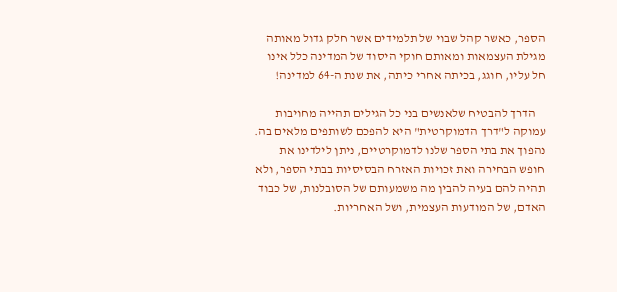הספר, כאשר קהל שבוי של תלמידים אשר חלק גדול מאותה מגילת העצמאות ומאותם חוקי היסוד של המדינה כלל אינו חל עליו, חוגג, בכיתה אחרי כיתה, את שנת ה-64 למדינה!

    הדרך להבטיח שלאנשים בני כל הגילים תהייה מחויבות עמוקה ל"דרך הדמוקרטית" היא להפכם לשותפים מלאים בה. נהפוך את בתי הספר שלנו לדמוקרטיים, ניתן לילדינו את חופש הבחירה ואת זכויות האזרח הבסיסיות בבתי הספר, ולא תהיה להם בעיה להבין מה משמעותם של הסובלנות, של כבוד האדם, של המודעות העצמית, ושל האחריות.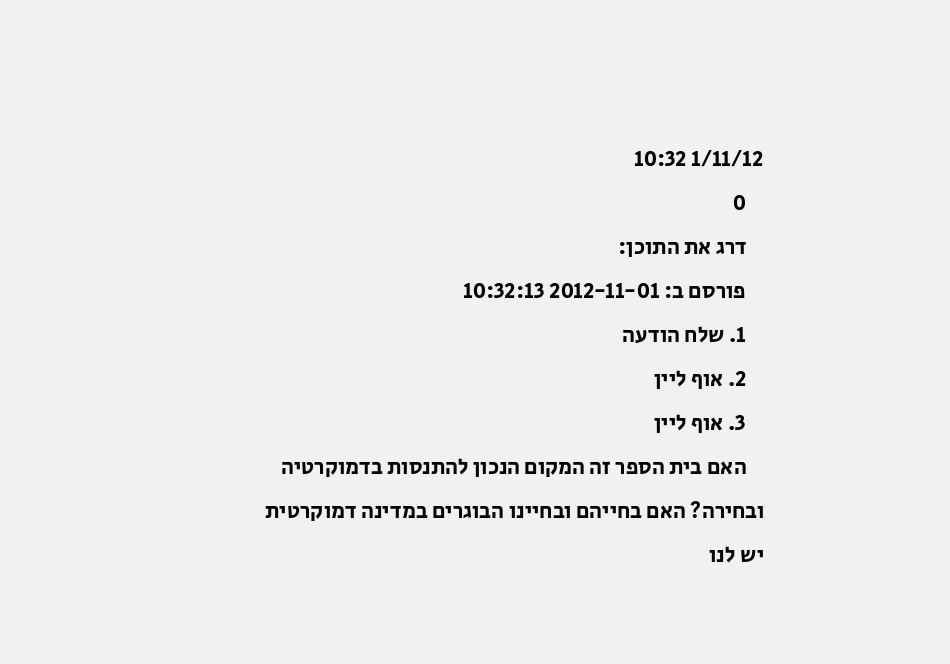1/11/12 10:32
    0
    דרג את התוכן:
    פורסם ב: 2012-11-01 10:32:13
    1. שלח הודעה
    2. אוף ליין
    3. אוף ליין
    האם בית הספר זה המקום הנכון להתנסות בדמוקרטיה ובחירה? האם בחייהם ובחיינו הבוגרים במדינה דמוקרטית יש לנו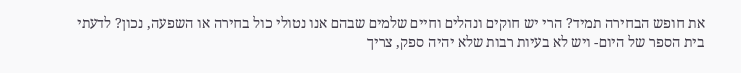את חופש הבחירה תמיד? הרי יש חוקים ונהלים וחיים שלמים שבהם אנו נטולי כול בחירה או השפעה, נכון? לדעתי בית הספר של היום- ויש לא בעיות רבות שלא יהיה ספק, צריך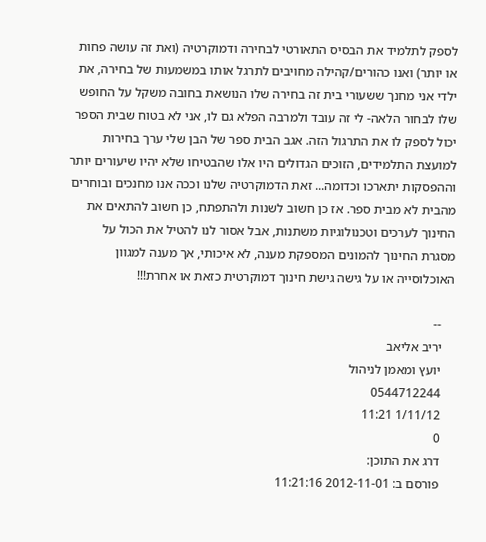לספק לתלמיד את הבסיס התאורטי לבחירה ודמוקרטיה (ואת זה עושה פחות או יותר) ואנו כהורים/קהילה מחויבים לתרגל אותו במשמעות של בחירה, את ילדי אני מחנך ששעורי בית זה בחירה שלו הנושאת בחובה משקל על החופש שלו לבחור הלאה- לי זה עובד ולמרבה הפלא גם לו, אני לא בטוח שבית הספר יכול לספק לו את התרגול הזה. אגב הבית ספר של הבן שלי ערך בחירות למועצת התלמידים, הזוכים הגדולים היו אלו שהבטיחו שלא יהיו שיעורים יותר וההפסקות יתארכו וכדומה... זאת הדמוקרטיה שלנו וככה אנו מחנכים ובוחרים מהבית לא מבית ספר. אז כן חשוב לשנות ולהתפתח, כן חשוב להתאים את החינוך לערכים וטכנולוגיות משתנות, אבל אסור לנו להטיל את הכול על מסגרת החינוך להמונים המספקת מענה, לא איכותי, אך מענה למגוון האוכלוסייה או על גישה גישת חינוך דמוקרטית כזאת או אחרת!!!

    --
    יריב אליאב
    יועץ ומאמן לניהול
    0544712244
    1/11/12 11:21
    0
    דרג את התוכן:
    פורסם ב: 2012-11-01 11:21:16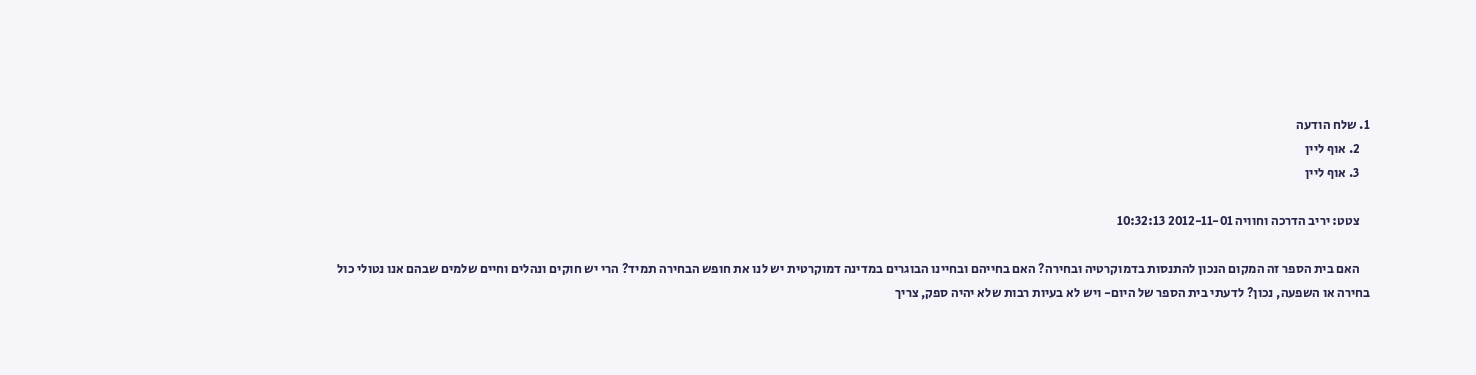1. שלח הודעה
    2. אוף ליין
    3. אוף ליין

    צטט: יריב הדרכה וחוויה 2012-11-01 10:32:13

    האם בית הספר זה המקום הנכון להתנסות בדמוקרטיה ובחירה? האם בחייהם ובחיינו הבוגרים במדינה דמוקרטית יש לנו את חופש הבחירה תמיד? הרי יש חוקים ונהלים וחיים שלמים שבהם אנו נטולי כול בחירה או השפעה, נכון? לדעתי בית הספר של היום- ויש לא בעיות רבות שלא יהיה ספק, צריך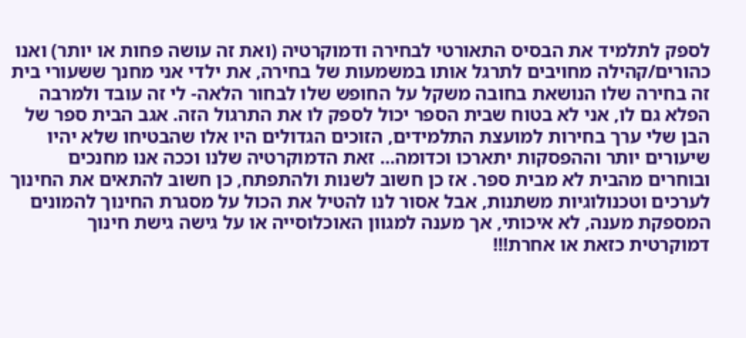לספק לתלמיד את הבסיס התאורטי לבחירה ודמוקרטיה (ואת זה עושה פחות או יותר) ואנו כהורים/קהילה מחויבים לתרגל אותו במשמעות של בחירה, את ילדי אני מחנך ששעורי בית זה בחירה שלו הנושאת בחובה משקל על החופש שלו לבחור הלאה- לי זה עובד ולמרבה הפלא גם לו, אני לא בטוח שבית הספר יכול לספק לו את התרגול הזה. אגב הבית ספר של הבן שלי ערך בחירות למועצת התלמידים, הזוכים הגדולים היו אלו שהבטיחו שלא יהיו שיעורים יותר וההפסקות יתארכו וכדומה... זאת הדמוקרטיה שלנו וככה אנו מחנכים ובוחרים מהבית לא מבית ספר. אז כן חשוב לשנות ולהתפתח, כן חשוב להתאים את החינוך לערכים וטכנולוגיות משתנות, אבל אסור לנו להטיל את הכול על מסגרת החינוך להמונים המספקת מענה, לא איכותי, אך מענה למגוון האוכלוסייה או על גישה גישת חינוך דמוקרטית כזאת או אחרת!!!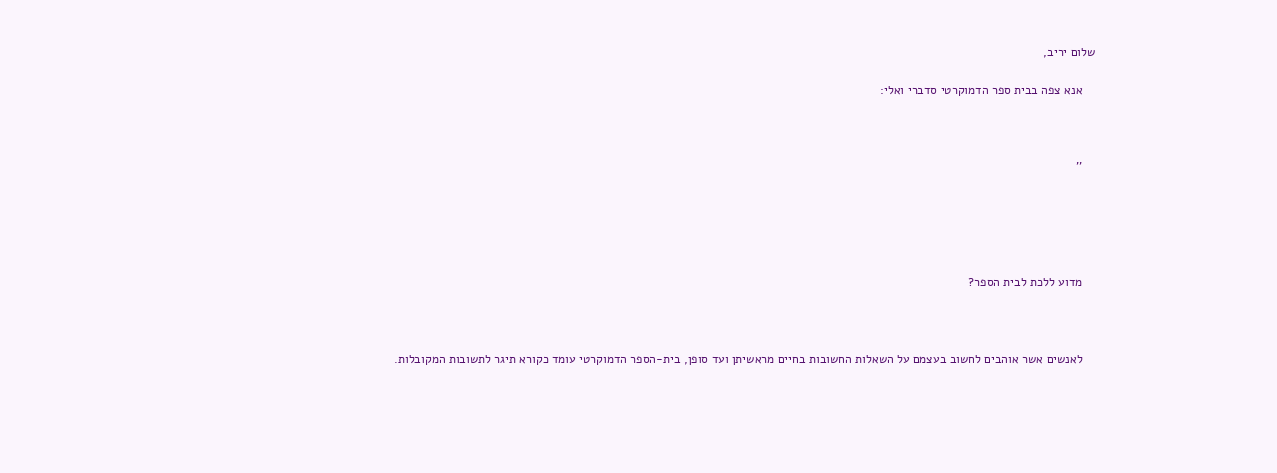שלום יריב,

    אנא צפה בבית ספר הדמוקרטי סדברי ואלי:



    ''





    מדוע ללכת לבית הספר?



    לאנשים אשר אוהבים לחשוב בעצמם על השאלות החשובות בחיים מראשיתן ועד סופן, בית-הספר הדמוקרטי עומד כקורא תיגר לתשובות המקובלות.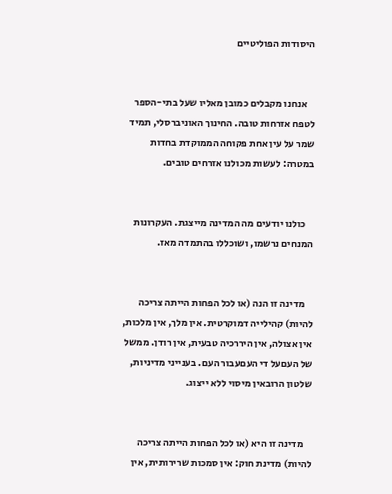היסודות הפוליטיים


    אנחנו מקבלים כמובן מאליו שעל בתי-הספר לטפח אזרחות טובה. החינוך האוניברסלי, תמיד שמר על עין אחת פקוחה הממוקדת בחדות במטרה: לעשות מכולנו אזרחים טובים.


    כולנו יודעים מה המדינה מייצגת. העקרונות המנחים נרשמו, ושוכללו בהתמדה מאז.


    מדינה זו הנה (או לכל הפחות הייתה צריכה להיות) קהילייה דמוקרטית. אין מלך, אין מלכות, אין אצולה, אין היררכיה טבעית, אין רודן. ממשל של העםעל די העםעבור העם. בענייני מדיניות, שלטון הרובאין מיסוי ללא ייצוג.


    מדינה זו היא (או לכל הפחות הייתה צריכה להיות) מדינת חוק: אין סמכות שרירותית, אין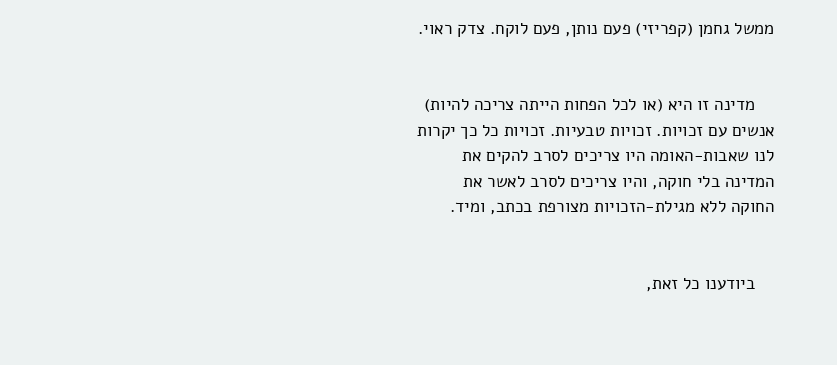ממשל גחמן (קפריזי) פעם נותן, פעם לוקח. צדק ראוי.


    מדינה זו היא (או לכל הפחות הייתה צריכה להיות) אנשים עם זכויות. זכויות טבעיות. זכויות כל כך יקרות לנו שאבות-האומה היו צריכים לסרב להקים את המדינה בלי חוקה, והיו צריכים לסרב לאשר את החוקה ללא מגילת-הזכויות מצורפת בכתב, ומיד.


    ביודענו כל זאת,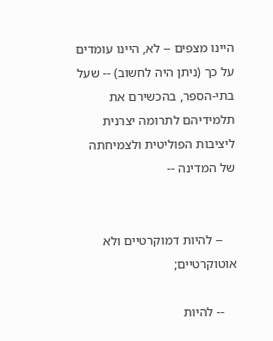היינו מצפים -- לא, היינו עומדים על כך (ניתן היה לחשוב) -- שעל בתי-הספר, בהכשירם את תלמידיהם לתרומה יצרנית ליציבות הפוליטית ולצמיחתה של המדינה --


    -- להיות דמוקרטיים ולא אוטוקרטיים;

    -- להיות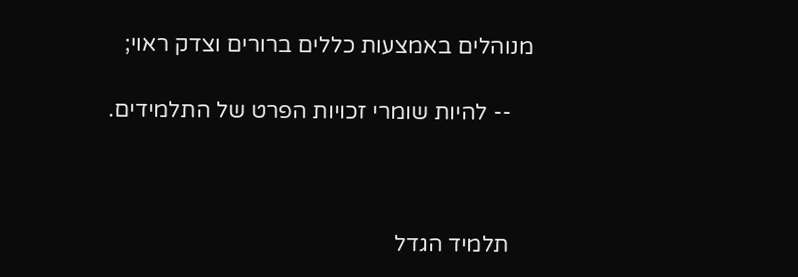מנוהלים באמצעות כללים ברורים וצדק ראוי;

    -- להיות שומרי זכויות הפרט של התלמידים.



    תלמיד הגדל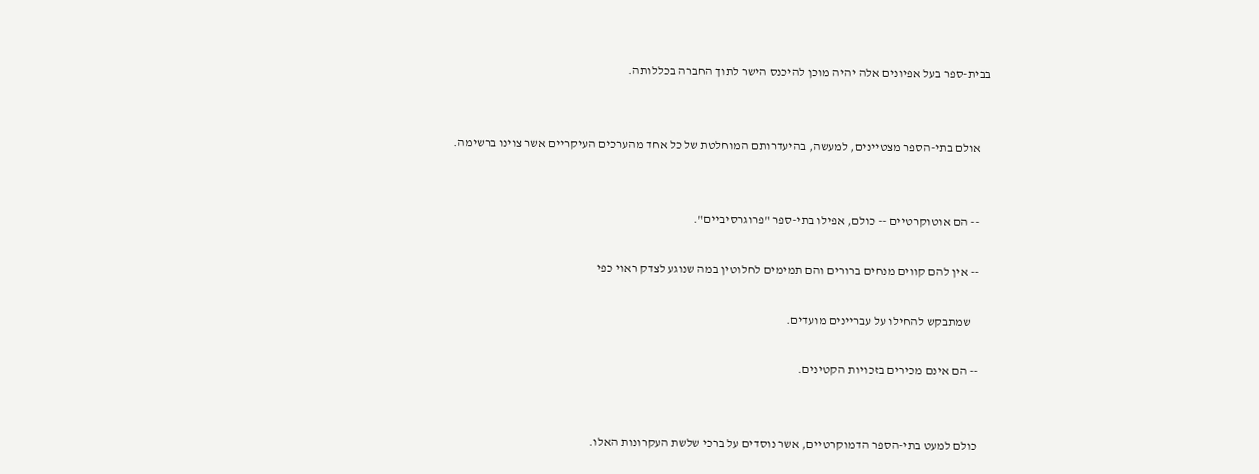בבית-ספר בעל אפיונים אלה יהיה מוכן להיכנס הישר לתוך החברה בכללותה.


    אולם בתי-הספר מצטיינים, למעשה, בהיעדרותם המוחלטת של כל אחד מהערכים העיקריים אשר צוינו ברשימה.


    -- הם אוטוקרטיים -- כולם, אפילו בתי-ספר "פרוגרסיביים".

    -- אין להם קווים מנחים ברורים והם תמימים לחלוטין במה שנוגע לצדק ראוי כפי

       שמתבקש להחילו על עבריינים מועדים.

    -- הם אינם מכירים בזכויות הקטינים.


    כולם למעט בתי-הספר הדמוקרטיים, אשר נוסדים על ברכי שלשת העקרונות האלו.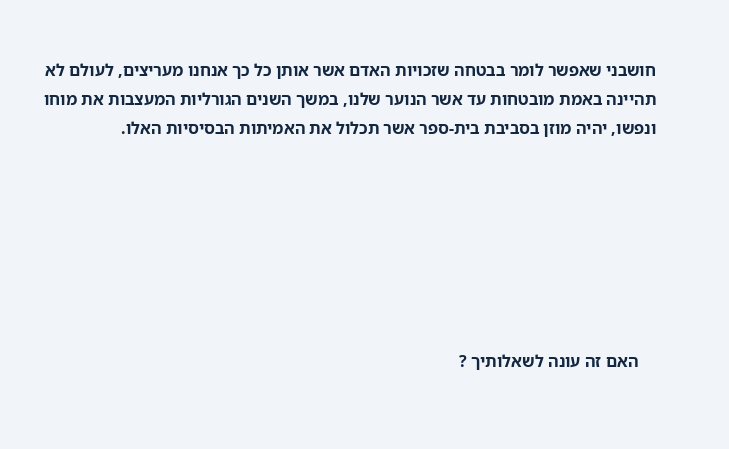חושבני שאפשר לומר בבטחה שזכויות האדם אשר אותן כל כך אנחנו מעריצים, לעולם לא תהיינה באמת מובטחות עד אשר הנוער שלנו, במשך השנים הגורליות המעצבות את מוחו ונפשו, יהיה מוזן בסביבת בית-ספר אשר תכלול את האמיתות הבסיסיות האלו.







    האם זה עונה לשאלותיך ?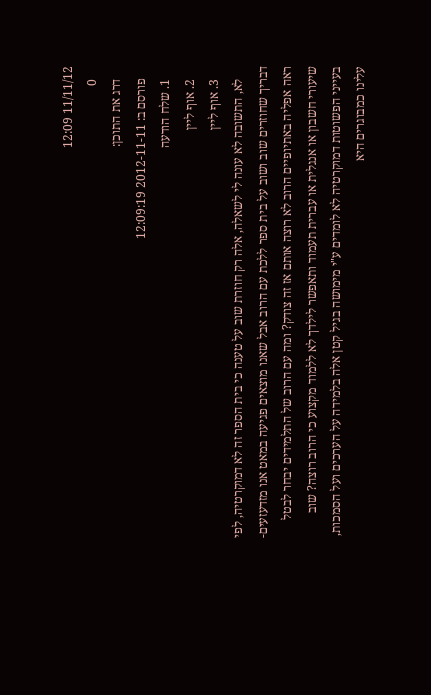11/11/12 12:09
    0
    דרג את התוכן:
    פורסם ב: 2012-11-11 12:09:19
    1. שלח הודעה
    2. אוף ליין
    3. אוף ליין
    לא, התשובה לא עונה לי לשאלה, אלה רק חוזרת שוב על טענה כי בית הספר זה לא דמוקרטיה, לפי דבריך שחוזרים שוב ושוב על בית ספר ללכת עם הרוב אבל שאנו מוצאים פגיעה במאט אנו מזדעזעים- ראה אפליה באתיופיים הרוב לא רוצה אותם אז זה צודק? ומה עם הרוב של התלמידים יבחר לבטל שיעורי חשבון או אנגלית או עברית תעמוד ותאפשר לילדך לא ללמוד מקצוע כי הרוב רוצה? שוב בעייני הפשוטות דמוקרטיה לא לומדים ע"י מימושה בגיל קטן אלה בלמידה על הערכים ועל הסמכות, עלינו כמבוגרים היא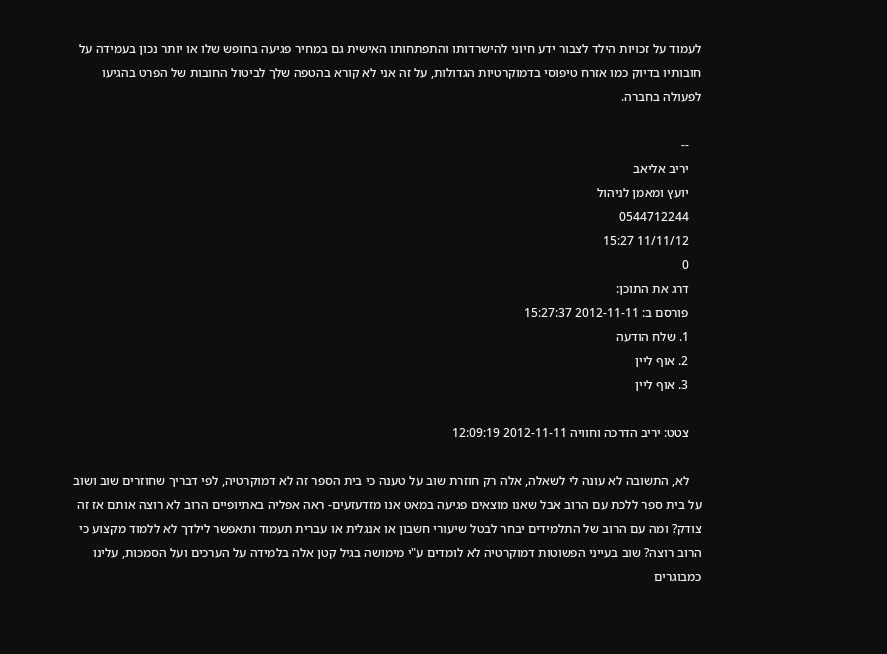לעמוד על זכויות הילד לצבור ידע חיוני להישרדותו והתפתחותו האישית גם במחיר פגיעה בחופש שלו או יותר נכון בעמידה על חובותיו בדיוק כמו אזרח טיפוסי בדמוקרטיות הגדולות, על זה אני לא קורא בהטפה שלך לביטול החובות של הפרט בהגיעו לפעולה בחברה.

    --
    יריב אליאב
    יועץ ומאמן לניהול
    0544712244
    11/11/12 15:27
    0
    דרג את התוכן:
    פורסם ב: 2012-11-11 15:27:37
    1. שלח הודעה
    2. אוף ליין
    3. אוף ליין

    צטט: יריב הדרכה וחוויה 2012-11-11 12:09:19

    לא, התשובה לא עונה לי לשאלה, אלה רק חוזרת שוב על טענה כי בית הספר זה לא דמוקרטיה, לפי דבריך שחוזרים שוב ושוב על בית ספר ללכת עם הרוב אבל שאנו מוצאים פגיעה במאט אנו מזדעזעים- ראה אפליה באתיופיים הרוב לא רוצה אותם אז זה צודק? ומה עם הרוב של התלמידים יבחר לבטל שיעורי חשבון או אנגלית או עברית תעמוד ותאפשר לילדך לא ללמוד מקצוע כי הרוב רוצה? שוב בעייני הפשוטות דמוקרטיה לא לומדים ע"י מימושה בגיל קטן אלה בלמידה על הערכים ועל הסמכות, עלינו כמבוגרים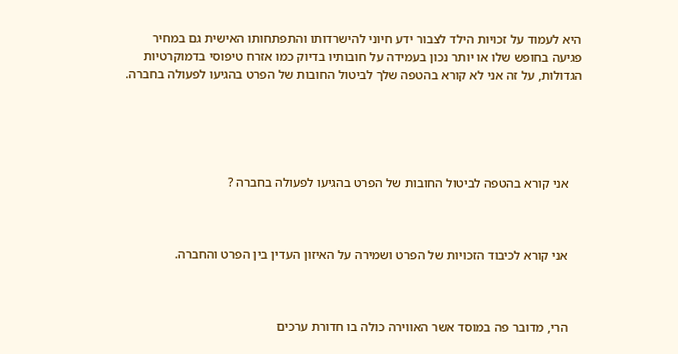היא לעמוד על זכויות הילד לצבור ידע חיוני להישרדותו והתפתחותו האישית גם במחיר פגיעה בחופש שלו או יותר נכון בעמידה על חובותיו בדיוק כמו אזרח טיפוסי בדמוקרטיות הגדולות, על זה אני לא קורא בהטפה שלך לביטול החובות של הפרט בהגיעו לפעולה בחברה.





    אני קורא בהטפה לביטול החובות של הפרט בהגיעו לפעולה בחברה ?



    אני קורא לכיבוד הזכויות של הפרט ושמירה על האיזון העדין בין הפרט והחברה.



    הרי, מדובר פה במוסד אשר האווירה כולה בו חדורת ערכים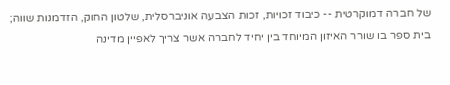של חברה דמוקרטית -- כיבוד זכויות, זכות הצבעה אוניברסלית, שלטון החוק, הזדמנות שווה; בית ספר בו שורר האיזון המיוחד בין יחיד לחברה אשר צריך לאפיין מדינה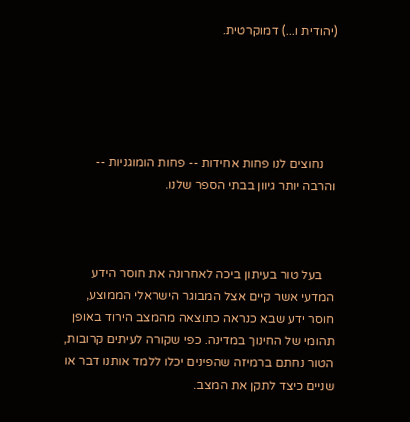(יהודית ו...) דמוקרטית.





    נחוצים לנו פחות אחידות -- פחות הומוגניות -- והרבה יותר גיוון בבתי הספר שלנו.



    בעל טור בעיתון ביכה לאחרונה את חוסר הידע המדעי אשר קיים אצל המבוגר הישראלי הממוצע, חוסר ידע שבא כנראה כתוצאה מהמצב הירוד באופן תהומי של החינוך במדינה. כפי שקורה לעיתים קרובות, הטור נחתם ברמיזה שהפינים יכלו ללמד אותנו דבר או שניים כיצד לתקן את המצב.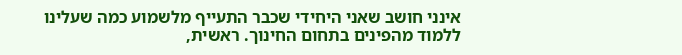אינני חושב שאני היחידי שכבר התעייף מלשמוע כמה שעלינו ללמוד מהפינים בתחום החינוך. ראשית,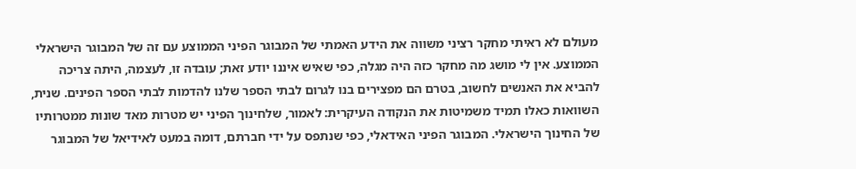מעולם לא ראיתי מחקר רציני משווה את הידע האמתי של המבוגר הפיני הממוצע עם זה של המבוגר הישראלי הממוצע. אין לי מושג מה מחקר כזה היה מגלה, כפי שאיש איננו יודע זאת; עובדה זו, לעצמה, היתה צריכה להביא את האנשים לחשוב, בטרם הם מפצירים בנו לגרום לבתי הספר שלנו להדמות לבתי הספר הפינים. שנית, השוואות כאלו תמיד משמיטות את הנקודה העיקרית: לאמור, שלחינוך הפיני יש מטרות מאד שונות ממטרותיו של החינוך הישראלי. המבוגר הפיני האידאלי, כפי שנתפס על ידי חברתם, דומה במעט לאידיאל של המבוגר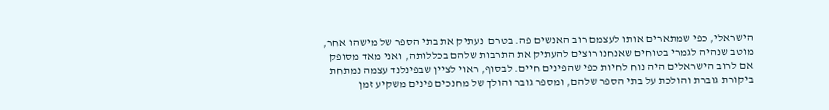הישראלי, כפי שמתארים אותו לעצמם רוב האנשים פה. בטרם  נעתיק את בתי הספר של מישהו אחר, מוטב שנהיה לגמרי בטוחים שאנחנו רוצים להעתיק את התרבות שלהם בכללותה, ואני מאד מסופק אם לרוב הישראלים היה נוח לחיות כפי שהפינים חיים. לבסוף, ראוי לציין שבפינלנד עצמה נמתחת ביקורת גוברת והולכת על בתי הספר שלהם, ומספר גובר והולך של מחנכים פינים משקיע זמן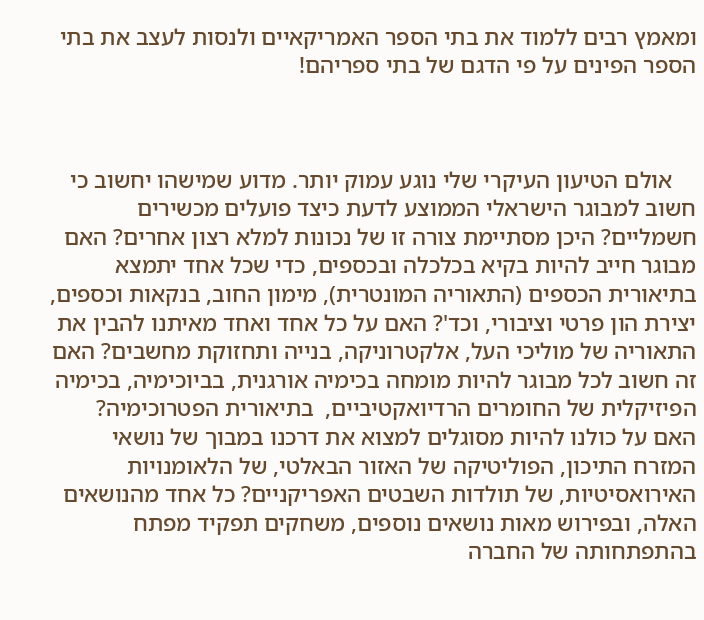ומאמץ רבים ללמוד את בתי הספר האמריקאיים ולנסות לעצב את בתי הספר הפינים על פי הדגם של בתי ספריהם!



    אולם הטיעון העיקרי שלי נוגע עמוק יותר. מדוע שמישהו יחשוב כי חשוב למבוגר הישראלי הממוצע לדעת כיצד פועלים מכשירים חשמליים? היכן מסתיימת צורה זו של נכונות למלא רצון אחרים? האם מבוגר חייב להיות בקיא בכלכלה ובכספים, כדי שכל אחד יתמצא בתיאורית הכספים (התאוריה המונטרית), מימון החוב, בנקאות וכספים, יצירת הון פרטי וציבורי, וכד'? האם על כל אחד ואחד מאיתנו להבין את התאוריה של מוליכי העל, אלקטרוניקה, בנייה ותחזוקת מחשבים? האם זה חשוב לכל מבוגר להיות מומחה בכימיה אורגנית, בביוכימיה, בכימיה הפיזיקלית של החומרים הרדיואקטיביים,  בתיאורית הפטרוכימיה? האם על כולנו להיות מסוגלים למצוא את דרכנו במבוך של נושאי המזרח התיכון, הפוליטיקה של האזור הבאלטי, של הלאומנויות האירואסיטיות, של תולדות השבטים האפריקניים? כל אחד מהנושאים האלה, ובפירוש מאות נושאים נוספים, משחקים תפקיד מפתח בהתפתחותה של החברה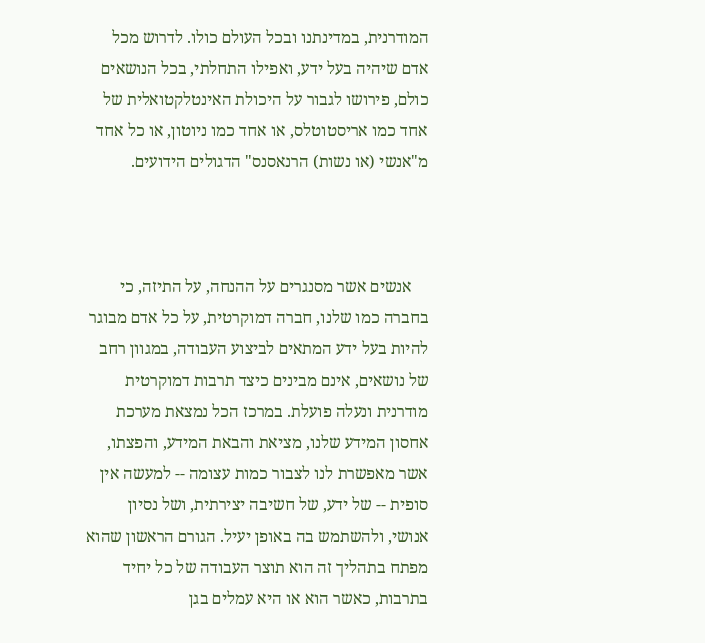המודרנית, במדינתנו ובכל העולם כולו. לדרוש מכל אדם שיהיה בעל ידע, ואפילו התחלתי, בכל הנושאים כולם, פירושו לגבור על היכולת האינטלקטואלית של אחד כמו אריסטוטלס, או אחד כמו ניוטון, או כל אחד מ"אנשי (או נשות) הרנאסנס" הדגולים הידועים.



    אנשים אשר מסנגרים על ההנחה, על התיזה, כי בחברה כמו שלנו, חברה דמוקרטית, על כל אדם מבוגר להיות בעל ידע המתאים לביצוע העבודה, במגוון רחב של נושאים, אינם מבינים כיצד תרבות דמוקרטית מודרנית ונעלה פועלת. במרכז הכל נמצאת מערכת אחסון המידע שלנו, מציאת והבאת המידע, והפצתו, אשר מאפשרת לנו לצבור כמות עצומה -- למעשה אין סופית -- של ידע, של חשיבה יצירתית, ושל נסיון אנושי, ולהשתמש בה באופן יעיל. הגורם הראשון שהוא מפתח בתהליך זה הוא תוצר העבודה של כל יחיד בתרבות, כאשר הוא או היא עמלים בגן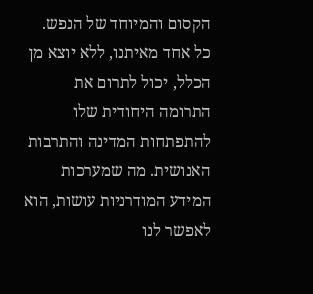הקסום והמיוחד של הנפש. כל אחד מאיתנו, ללא יוצא מן הכלל, יכול לתרום את התרומה היחודית שלו להתפתחות המדינה והתרבות האנושית. מה שמערכות המידע המודרניות עושות, הוא לאפשר לנו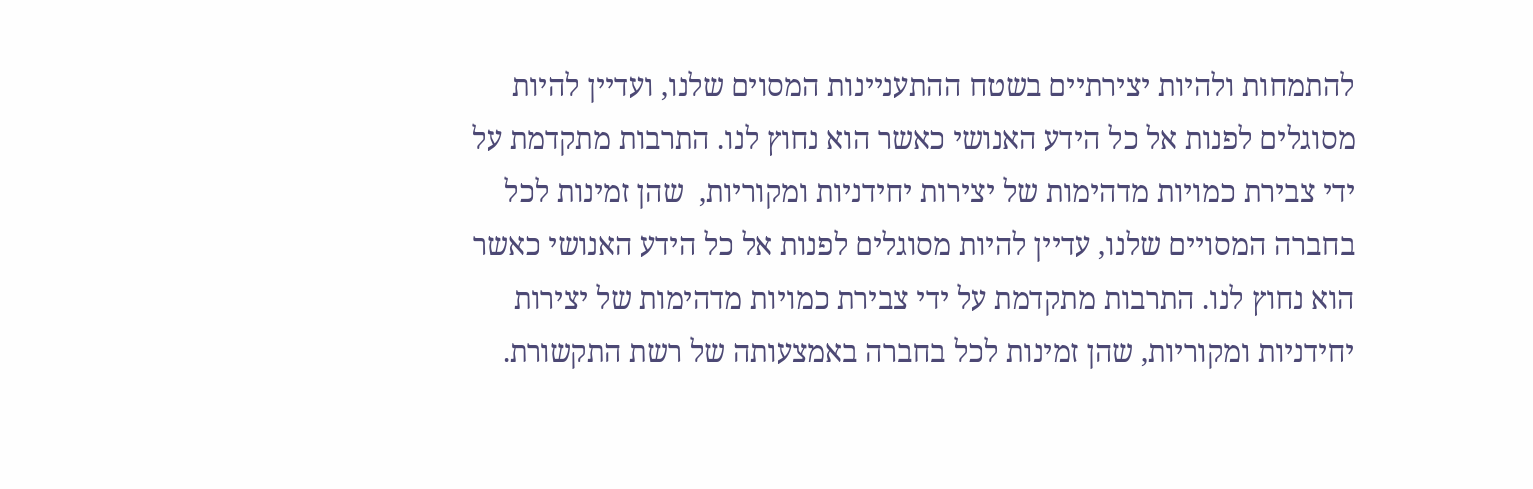להתמחות ולהיות יצירתיים בשטח ההתעניינות המסוים שלנו, ועדיין להיות מסוגלים לפנות אל כל הידע האנושי כאשר הוא נחוץ לנו. התרבות מתקדמת על ידי צבירת כמויות מדהימות של יצירות יחידניות ומקוריות,  שהן זמינות לכל בחברה המסויים שלנו, עדיין להיות מסוגלים לפנות אל כל הידע האנושי כאשר הוא נחוץ לנו. התרבות מתקדמת על ידי צבירת כמויות מדהימות של יצירות יחידניות ומקוריות, שהן זמינות לכל בחברה באמצעותה של רשת התקשורת.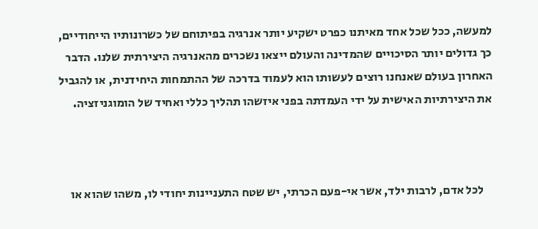למעשה, ככל שכל אחד מאיתנו כפרט ישקיע יותר אנרגיה בפיתוחם של כשרונותיו הייחודיים, כך גדולים יותר הסיכויים שהמדינה והעולם ייצאו נשכרים מהאנרגיה היצירתית שלנו. הדבר האחרון בעולם שאנחנו רוצים לעשותו הוא לעמוד בדרכה של ההתמחות היחידנית, או להגביל את היצירתיות האישית על ידי העמדתה בפני איזשהו תהליך כללי ואחיד של הומוגניזציה.



    לכל אדם, לרבות ילד, אשר אי-פעם הכרתי, יש שטח התעניינות יחודי לו, משהו שהוא או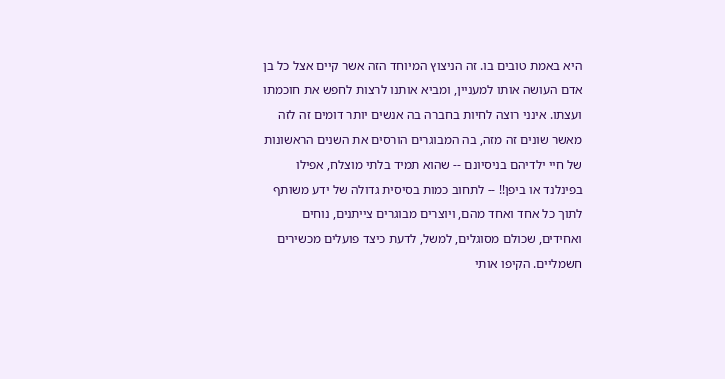היא באמת טובים בו. זה הניצוץ המיוחד הזה אשר קיים אצל כל בן אדם העושה אותו למעניין, ומביא אותנו לרצות לחפש את חוכמתו ועצתו. אינני רוצה לחיות בחברה בה אנשים יותר דומים זה לזה מאשר שונים זה מזה, בה המבוגרים הורסים את השנים הראשונות של חיי ילדיהם בניסיונם -- שהוא תמיד בלתי מוצלח, אפילו בפינלנד או ביפן!! -- לתחוב כמות בסיסית גדולה של ידע משותף לתוך כל אחד ואחד מהם, ויוצרים מבוגרים צייתנים, נוחים ואחידים, שכולם מסוגלים, למשל, לדעת כיצד פועלים מכשירים חשמליים. הקיפו אותי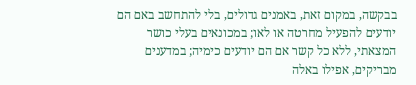בבקשה, במקום זאת, באמנים גדולים, בלי להתחשב באם הם יודעים להפעיל מחרטה או לאו; במכונאים בעלי כושר המצאתי, ללא כל קשר אם הם יודעים כימיה; במדענים מבריקים, אפילו באלה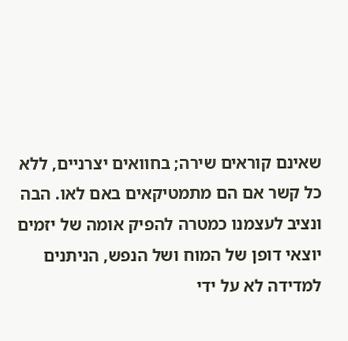שאינם קוראים שירה; בחוואים יצרניים, ללא כל קשר אם הם מתמטיקאים באם לאו. הבה ונציב לעצמנו כמטרה להפיק אומה של יזמים יוצאי דופן של המוח ושל הנפש, הניתנים למדידה לא על ידי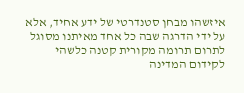איזשהו מבחן סטנדרטי של ידע אחיד, אלא על ידי הדרגה שבה כל אחד מאיתנו מסוגל לתרום תרומה מקורית קטנה כלשהי לקידום המדינה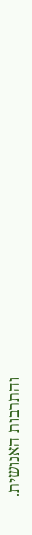והתרבות האנושית.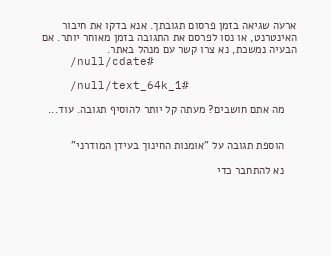ארעה שגיאה בזמן פרסום תגובתך. אנא בדקו את חיבור האינטרנט, או נסו לפרסם את התגובה בזמן מאוחר יותר. אם הבעיה נמשכת, נא צרו קשר עם מנהל באתר.
    /null/cdate#

    /null/text_64k_1#

    מה אתם חושבים? מעתה קל יותר להוסיף תגובה. עוד...


    הוספת תגובה על "אומנות החינוך בעידן המודרני"

    נא להתחבר כדי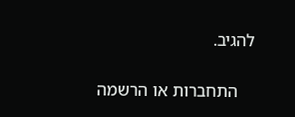להגיב.

    התחברות או הרשמה